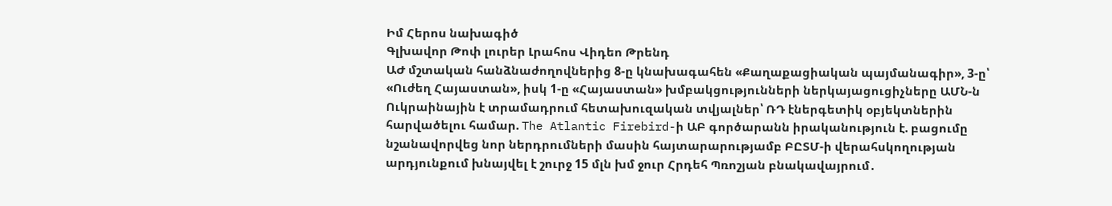Իմ Հերոս նախագիծ
Գլխավոր Թոփ լուրեր Լրահոս Վիդեո Թրենդ
ԱԺ մշտական հանձնաժողովներից 8-ը կնախագահեն «Քաղաքացիական պայմանագիր», 3-ը՝ «Ուժեղ Հայաստան», իսկ 1-ը «Հայաստան» խմբակցությունների ներկայացուցիչները ԱՄՆ-ն Ուկրաինային է տրամադրում հետախուզական տվյալներ՝ ՌԴ էներգետիկ օբյեկտներին հարվածելու համար. The Atlantic Firebird-ի ԱԲ գործարանն իրականություն է. բացումը նշանավորվեց նոր ներդրումների մասին հայտարարությամբ ԲԸՏՄ-ի վերահսկողության արդյունքում խնայվել է շուրջ 15 մլն խմ ջուր Հրդեհ Պռոշյան բնակավայրում․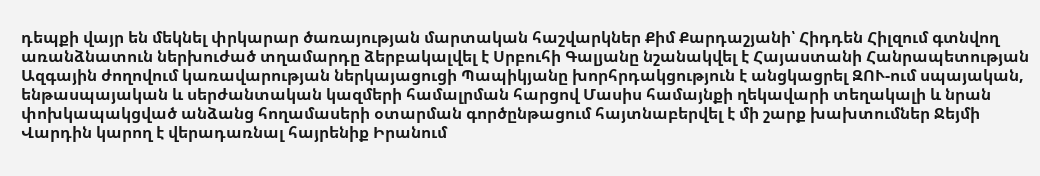դեպքի վայր են մեկնել փրկարար ծառայության մարտական հաշվարկներ Քիմ Քարդաշյանի՝ Հիդդեն Հիլզում գտնվող առանձնատուն ներխուժած տղամարդը ձերբակալվել է Սրբուհի Գալյանը նշանակվել է Հայաստանի Հանրապետության Ազգային ժողովում կառավարության ներկայացուցի Պապիկյանը խորհրդակցություն է անցկացրել ԶՈՒ-ում սպայական, ենթասպայական և սերժանտական կազմերի համալրման հարցով Մասիս համայնքի ղեկավարի տեղակալի և նրան փոխկապակցված անձանց հողամասերի օտարման գործընթացում հայտնաբերվել է մի շարք խախտումներ Ջեյմի Վարդին կարող է վերադառնալ հայրենիք Իրանում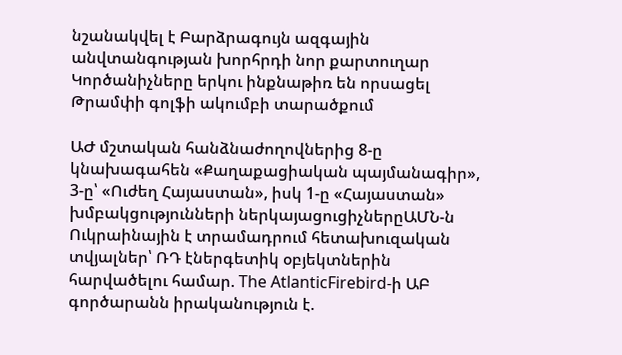նշանակվել է Բարձրագույն ազգային անվտանգության խորհրդի նոր քարտուղար Կործանիչները երկու ինքնաթիռ են որսացել Թրամփի գոլֆի ակումբի տարածքում

ԱԺ մշտական հանձնաժողովներից 8-ը կնախագահեն «Քաղաքացիական պայմանագիր», 3-ը՝ «Ուժեղ Հայաստան», իսկ 1-ը «Հայաստան» խմբակցությունների ներկայացուցիչներըԱՄՆ-ն Ուկրաինային է տրամադրում հետախուզական տվյալներ՝ ՌԴ էներգետիկ օբյեկտներին հարվածելու համար. The AtlanticFirebird-ի ԱԲ գործարանն իրականություն է.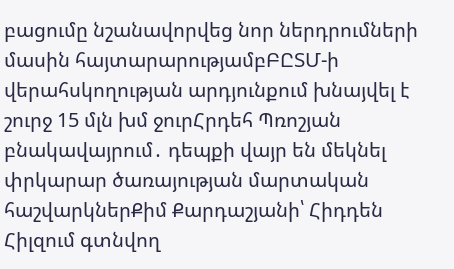բացումը նշանավորվեց նոր ներդրումների մասին հայտարարությամբԲԸՏՄ-ի վերահսկողության արդյունքում խնայվել է շուրջ 15 մլն խմ ջուրՀրդեհ Պռոշյան բնակավայրում․ դեպքի վայր են մեկնել փրկարար ծառայության մարտական հաշվարկներՔիմ Քարդաշյանի՝ Հիդդեն Հիլզում գտնվող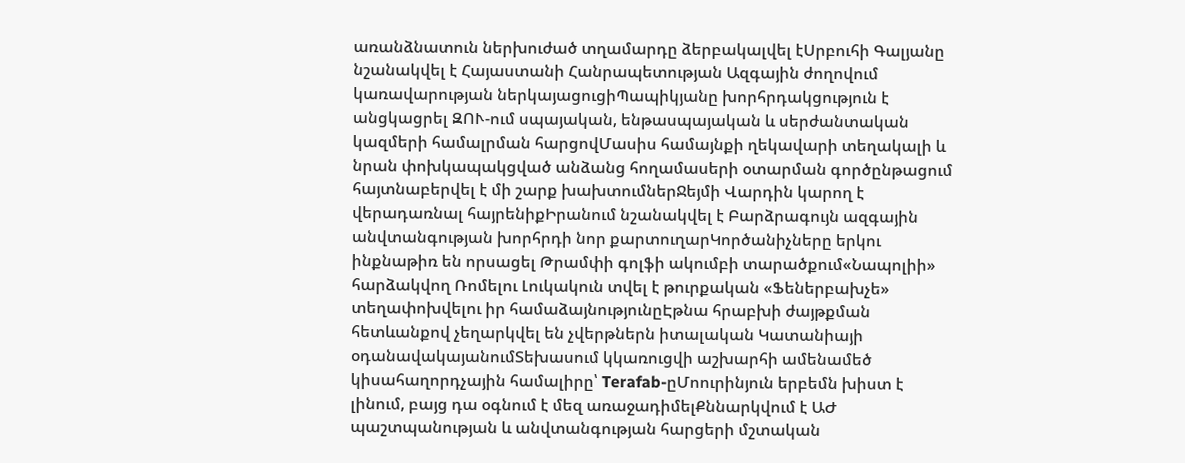առանձնատուն ներխուժած տղամարդը ձերբակալվել էՍրբուհի Գալյանը նշանակվել է Հայաստանի Հանրապետության Ազգային ժողովում կառավարության ներկայացուցիՊապիկյանը խորհրդակցություն է անցկացրել ԶՈՒ-ում սպայական, ենթասպայական և սերժանտական կազմերի համալրման հարցովՄասիս համայնքի ղեկավարի տեղակալի և նրան փոխկապակցված անձանց հողամասերի օտարման գործընթացում հայտնաբերվել է մի շարք խախտումներՋեյմի Վարդին կարող է վերադառնալ հայրենիքԻրանում նշանակվել է Բարձրագույն ազգային անվտանգության խորհրդի նոր քարտուղարԿործանիչները երկու ինքնաթիռ են որսացել Թրամփի գոլֆի ակումբի տարածքում«Նապոլիի» հարձակվող Ռոմելու Լուկակուն տվել է թուրքական «Ֆեներբախչե» տեղափոխվելու իր համաձայնությունըԷթնա հրաբխի ժայթքման հետևանքով չեղարկվել են չվերթներն իտալական Կատանիայի օդանավակայանումՏեխասում կկառուցվի աշխարհի ամենամեծ կիսահաղորդչային համալիրը՝ Terafab-ըՄոուրինյուն երբեմն խիստ է լինում, բայց դա օգնում է մեզ առաջադիմելՔննարկվում է ԱԺ պաշտպանության և անվտանգության հարցերի մշտական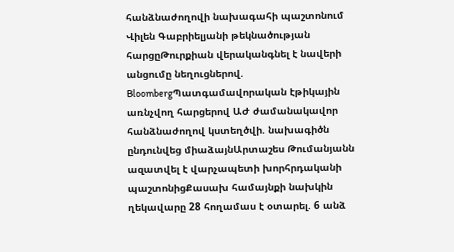հանձնաժողովի նախագահի պաշտոնում Վիլեն Գաբրիելյանի թեկնածության հարցըԹուրքիան վերականգնել է նավերի անցումը նեղուցներով. BloombergՊատգամավորական էթիկային առնչվող հարցերով ԱԺ ժամանակավոր հանձնաժողով կստեղծվի. նախագիծն ընդունվեց միաձայնԱրտաշես Թումանյանն ազատվել է վարչապետի խորհրդականի պաշտոնիցՔասախ համայնքի նախկին ղեկավարը 28 հողամաս է օտարել. 6 անձ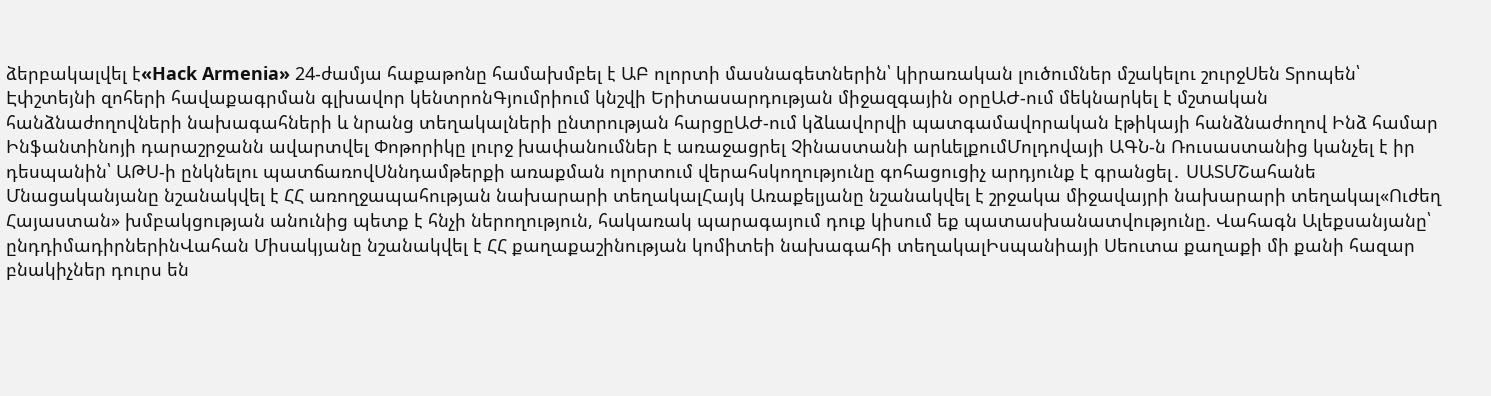ձերբակալվել է«Hack Armenia» 24-ժամյա հաքաթոնը համախմբել է ԱԲ ոլորտի մասնագետներին՝ կիրառական լուծումներ մշակելու շուրջՍեն Տրոպեն՝ Էփշտեյնի զոհերի հավաքագրման գլխավոր կենտրոնԳյումրիում կնշվի Երիտասարդության միջազգային օրըԱԺ-ում մեկնարկել է մշտական հանձնաժողովների նախագահների և նրանց տեղակալների ընտրության հարցըԱԺ-ում կձևավորվի պատգամավորական էթիկայի հանձնաժողով Ինձ համար Ինֆանտինոյի դարաշրջանն ավարտվել Փոթորիկը լուրջ խափանումներ է առաջացրել Չինաստանի արևելքումՄոլդովայի ԱԳՆ-ն Ռուսաստանից կանչել է իր դեսպանին՝ ԱԹՍ-ի ընկնելու պատճառովՍննդամթերքի առաքման ոլորտում վերահսկողությունը գոհացուցիչ արդյունք է գրանցել․ ՍԱՏՄՇահանե Մնացականյանը նշանակվել է ՀՀ առողջապահության նախարարի տեղակալՀայկ Առաքելյանը նշանակվել է շրջակա միջավայրի նախարարի տեղակալ«Ուժեղ Հայաստան» խմբակցության անունից պետք է հնչի ներողություն, հակառակ պարագայում դուք կիսում եք պատասխանատվությունը. Վահագն Ալեքսանյանը՝ ընդդիմադիրներինՎահան Միսակյանը նշանակվել է ՀՀ քաղաքաշինության կոմիտեի նախագահի տեղակալԻսպանիայի Սեուտա քաղաքի մի քանի հազար բնակիչներ դուրս են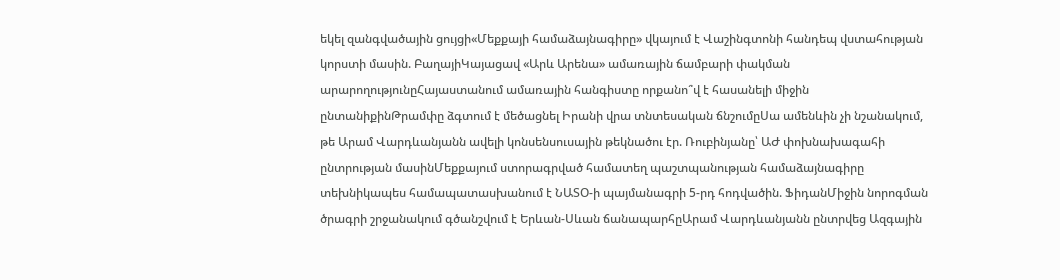եկել զանգվածային ցույցի«Մեքքայի համաձայնագիրը» վկայում է Վաշինգտոնի հանդեպ վստահության կորստի մասին. ԲաղայիԿայացավ «Արև Արենա» ամառային ճամբարի փակման արարողությունըՀայաստանում ամառային հանգիստը որքանո՞վ է հասանելի միջին ընտանիքինԹրամփը ձգտում է մեծացնել Իրանի վրա տնտեսական ճնշումըՍա ամենևին չի նշանակում, թե Արամ Վարդևանյանն ավելի կոնսենսուսային թեկնածու էր. Ռուբինյանը՝ ԱԺ փոխնախագահի ընտրության մասինՄեքքայում ստորագրված համատեղ պաշտպանության համաձայնագիրը տեխնիկապես համապատասխանում է ՆԱՏՕ-ի պայմանագրի 5-րդ հոդվածին. ՖիդանՄիջին նորոգման ծրագրի շրջանակում գծանշվում է Երևան-Սևան ճանապարհըԱրամ Վարդևանյանն ընտրվեց Ազգային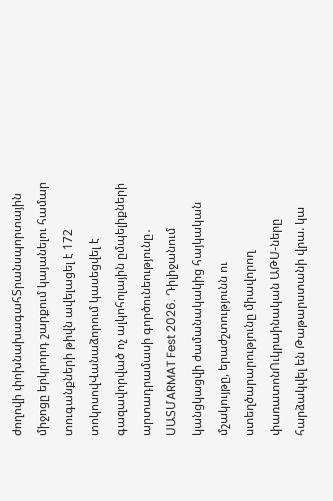ժողովի փոխնախագահՏրանսպորտային միջոցը երկրորդ շարքում կայանելու համար տուգանքների թիվն ավելացել է 172 տոկոսովՎանաձորում կասեցվել է գազավորված ոչ ալկոհոլային ըմպելիքների արտադրամասի գործունեությունը․ ՍԱՏՄARMAT Fest 2026. Դիլիջանում կանցկացվի ժամանակակից հայկական մշակույթը, երաժշտությունն ու ստեղծարարությունը միավորող փառատոնՈւկրաինական ԱԹՍ-ները հարձակվել են Թաթարստանի վրա. կա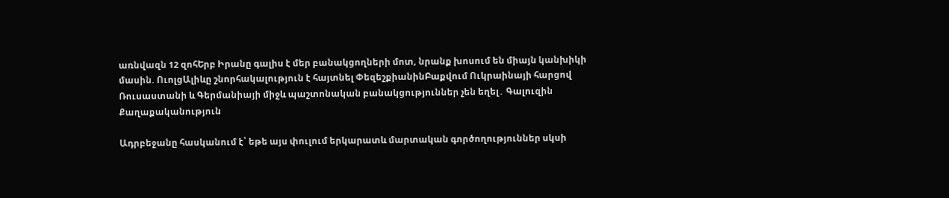առնվազն 12 զոհԵրբ Իրանը գալիս է մեր բանակցողների մոտ, նրանք խոսում են միայն կանխիկի մասին. ՈւոլցԱլիևը շնորհակալություն է հայտնել ՓեզեշքիանինԲաքվում Ուկրաինայի հարցով Ռուսաստանի և Գերմանիայի միջև պաշտոնական բանակցություններ չեն եղել․ Գալուզին
Քաղաքականություն

Ադրբեջանը հասկանում է՝ եթե այս փուլում երկարատև մարտական գործողություններ սկսի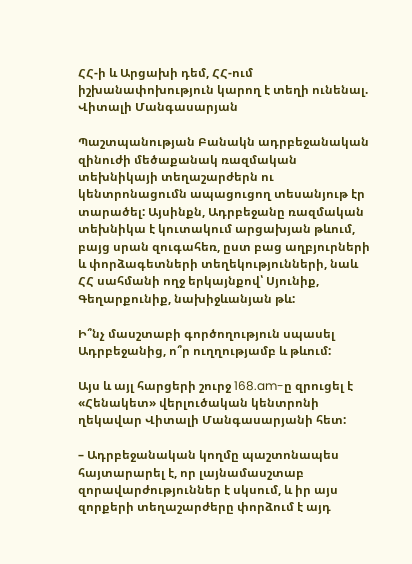ՀՀ-ի և Արցախի դեմ, ՀՀ-ում իշխանափոխություն կարող է տեղի ունենալ. Վիտալի Մանգասարյան

Պաշտպանության Բանակն ադրբեջանական զինուժի մեծաքանակ ռազմական տեխնիկայի տեղաշարժերն ու կենտրոնացումն ապացուցող տեսանյութ էր տարածել: Այսինքն, Ադրբեջանը ռազմական տեխնիկա է կուտակում արցախյան թևում, բայց սրան զուգահեռ, ըստ բաց աղբյուրների և փորձագետների տեղեկությունների, նաև ՀՀ սահմանի ողջ երկայնքով՝ Սյունիք, Գեղարքունիք, նախիջևանյան թև:

Ի՞նչ մասշտաբի գործողություն սպասել Ադրբեջանից, ո՞ր ուղղությամբ և թևում:

Այս և այլ հարցերի շուրջ 168.am-ը զրուցել է «Հենակետ» վերլուծական կենտրոնի ղեկավար Վիտալի Մանգասարյանի հետ:

– Ադրբեջանական կողմը պաշտոնապես հայտարարել է, որ լայնամասշտաբ զորավարժություններ է սկսում, և իր այս զորքերի տեղաշարժերը փորձում է այդ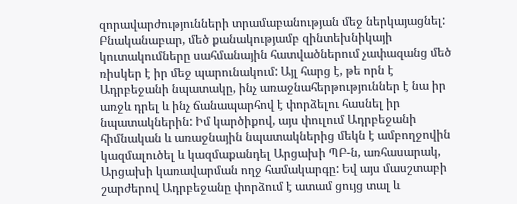զորավարժությունների տրամաբանության մեջ ներկայացնել: Բնականաբար, մեծ քանակությամբ զինտեխնիկայի կուտակումները սահմանային հատվածներում չափազանց մեծ ռիսկեր է իր մեջ պարունակում: Այլ հարց է, թե որն է Ադրբեջանի նպատակը, ինչ առաջնահերթություններ է նա իր առջև դրել և ինչ ճանապարհով է փորձելու հասնել իր նպատակներին: Իմ կարծիքով, այս փուլում Ադրբեջանի հիմնական և առաջնային նպատակներից մեկն է ամբողջովին կազմալուծել և կազմաքանդել Արցախի ՊԲ-ն, առհասարակ, Արցախի կառավարման ողջ համակարգը: Եվ այս մասշտաբի շարժերով Ադրբեջանը փորձում է ատամ ցույց տալ և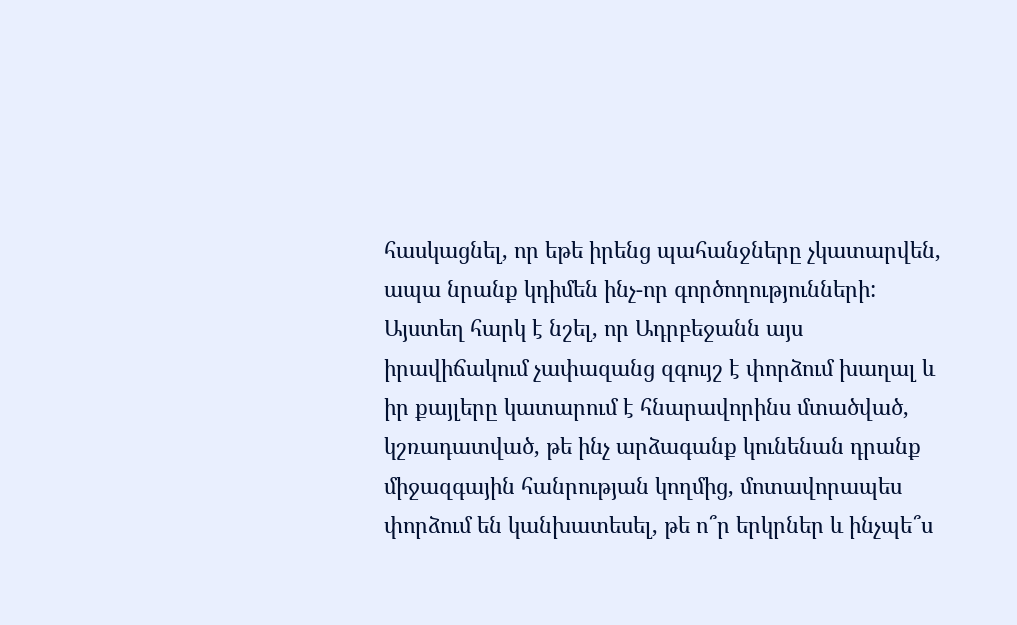հասկացնել, որ եթե իրենց պահանջները չկատարվեն, ապա նրանք կդիմեն ինչ-որ գործողությունների: Այստեղ հարկ է նշել, որ Ադրբեջանն այս իրավիճակում չափազանց զգույշ է փորձում խաղալ և իր քայլերը կատարում է հնարավորինս մտածված, կշռադատված, թե ինչ արձագանք կունենան դրանք միջազգային հանրության կողմից, մոտավորապես փորձում են կանխատեսել, թե ո՞ր երկրներ և ինչպե՞ս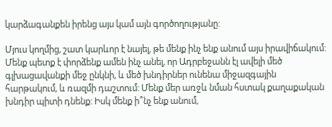կարձագանքեն իրենց այս կամ այն գործողությանը:

Մյուս կողմից, շատ կարևոր է նայել, թե մենք ինչ ենք անում այս իրավիճակում: Մենք պետք է փորձենք ամեն ինչ անել, որ Ադրբեջանն էլ ավելի մեծ գլխացավանքի մեջ ընկնի, և մեծ խնդիրներ ունենա միջազգային հարթակում, և ռազմի դաշտում: Մենք մեր առջև նման հստակ քաղաքական խնդիր պիտի դնենք: Իսկ մենք ի՞նչ ենք անում,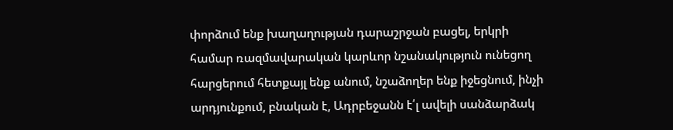փորձում ենք խաղաղության դարաշրջան բացել, երկրի համար ռազմավարական կարևոր նշանակություն ունեցող հարցերում հետքայլ ենք անում, նշաձողեր ենք իջեցնում, ինչի արդյունքում, բնական է, Ադրբեջանն է՛լ ավելի սանձարձակ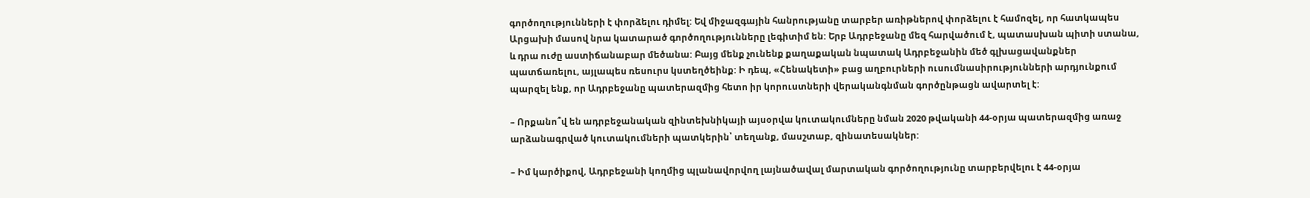գործողությունների է փորձելու դիմել: Եվ միջազգային հանրությանը տարբեր առիթներով փորձելու է համոզել, որ հատկապես Արցախի մասով նրա կատարած գործողությունները լեգիտիմ են: Երբ Ադրբեջանը մեզ հարվածում է, պատասխան պիտի ստանա, և դրա ուժը աստիճանաբար մեծանա: Բայց մենք չունենք քաղաքական նպատակ Ադրբեջանին մեծ գլխացավանքներ պատճառելու, այլապես ռեսուրս կստեղծեինք: Ի դեպ, «Հենակետի» բաց աղբուրների ուսումնասիրությունների արդյունքում պարզել ենք, որ Ադրբեջանը պատերազմից հետո իր կորուստների վերականգնման գործընթացն ավարտել է:

– Որքանո՞վ են ադրբեջանական զինտեխնիկայի այսօրվա կուտակումները նման 2020 թվականի 44-օրյա պատերազմից առաջ արձանագրված կուտակումների պատկերին՝ տեղանք, մասշտաբ, զինատեսակներ:

– Իմ կարծիքով, Ադրբեջանի կողմից պլանավորվող լայնածավալ մարտական գործողությունը տարբերվելու է 44-օրյա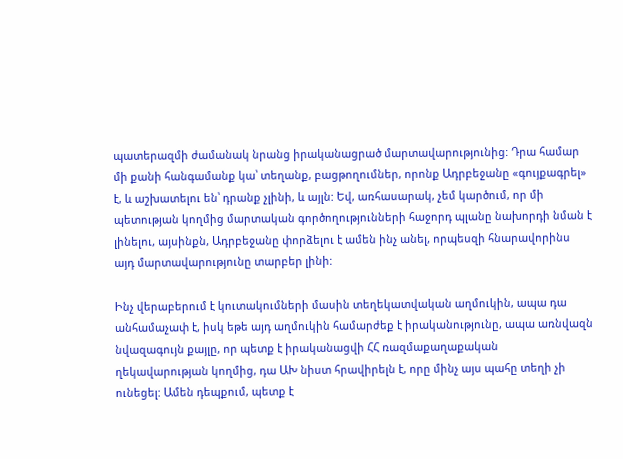պատերազմի ժամանակ նրանց իրականացրած մարտավարությունից: Դրա համար մի քանի հանգամանք կա՝ տեղանք, բացթողումներ, որոնք Ադրբեջանը «գույքագրել» է, և աշխատելու են՝ դրանք չլինի, և այլն: Եվ, առհասարակ, չեմ կարծում, որ մի պետության կողմից մարտական գործողությունների հաջորդ պլանը նախորդի նման է լինելու, այսինքն, Ադրբեջանը փորձելու է ամեն ինչ անել, որպեսզի հնարավորինս այդ մարտավարությունը տարբեր լինի:

Ինչ վերաբերում է կուտակումների մասին տեղեկատվական աղմուկին, ապա դա անհամաչափ է, իսկ եթե այդ աղմուկին համարժեք է իրականությունը, ապա առնվազն նվազագույն քայլը, որ պետք է իրականացվի ՀՀ ռազմաքաղաքական ղեկավարության կողմից, դա ԱԽ նիստ հրավիրելն է, որը մինչ այս պահը տեղի չի ունեցել: Ամեն դեպքում, պետք է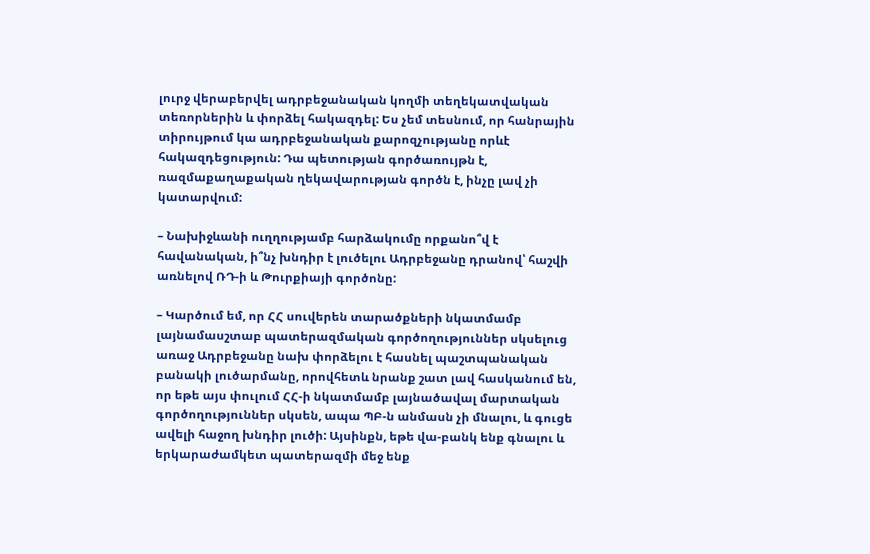լուրջ վերաբերվել ադրբեջանական կողմի տեղեկատվական տեռորներին և փորձել հակազդել: Ես չեմ տեսնում, որ հանրային տիրույթում կա ադրբեջանական քարոզչությանը որևէ հակազդեցություն: Դա պետության գործառույթն է, ռազմաքաղաքական ղեկավարության գործն է, ինչը լավ չի կատարվում:

– Նախիջևանի ուղղությամբ հարձակումը որքանո՞վ է հավանական, ի՞նչ խնդիր է լուծելու Ադրբեջանը դրանով՝ հաշվի առնելով ՌԴ-ի և Թուրքիայի գործոնը:

– Կարծում եմ, որ ՀՀ սուվերեն տարածքների նկատմամբ լայնամասշտաբ պատերազմական գործողություններ սկսելուց առաջ Ադրբեջանը նախ փորձելու է հասնել պաշտպանական բանակի լուծարմանը, որովհետև նրանք շատ լավ հասկանում են, որ եթե այս փուլում ՀՀ-ի նկատմամբ լայնածավալ մարտական գործողություններ սկսեն, ապա ՊԲ-ն անմասն չի մնալու, և գուցե ավելի հաջող խնդիր լուծի: Այսինքն, եթե վա-բանկ ենք գնալու և երկարաժամկետ պատերազմի մեջ ենք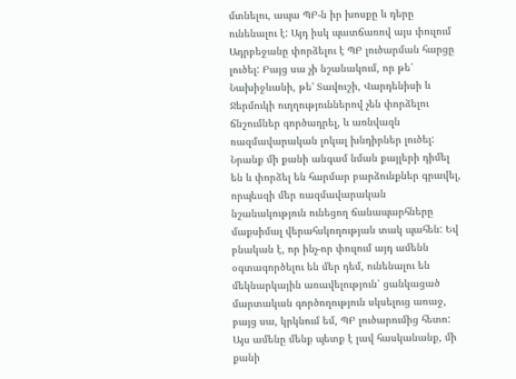մտնելու, ապա ՊԲ-ն իր խոսքը և դերը ունենալու է: Այդ իսկ պատճառով այս փուլում Ադրբեջանը փորձելու է ՊԲ լուծարման հարցը լուծել: Բայց սա չի նշանակում, որ թե՛ Նախիջևանի, թե՚ Տավուշի, Վարդենիսի և Ջերմուկի ուղղություններով չեն փորձելու ճնշումներ գործադրել, և առնվազն ռազմավարական լոկալ խնդիրներ լուծել: Նրանք մի քանի անգամ նման քայլերի դիմել են և փորձել են հարմար բարձունքներ գրավել, որպեսզի մեր ռազմավարական նշանակություն ունեցող ճանապարհները մաքսիմալ վերահսկողության տակ պահեն: Եվ բնական է, որ ինչ-որ փուլում այդ ամենն օգտագործելու են մեր դեմ, ունենալու են մեկնարկային առավելություն՝ ցանկացած մարտական գործողություն սկսելուց առաջ, բայց սա, կրկնում եմ, ՊԲ լուծարումից հետո: Այս ամենը մենք պետք է լավ հասկանանք, մի քանի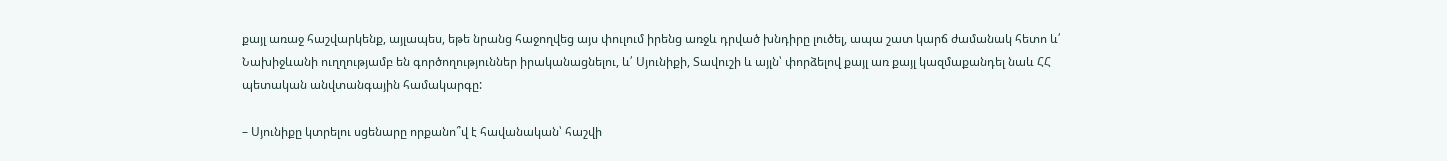քայլ առաջ հաշվարկենք, այլապես, եթե նրանց հաջողվեց այս փուլում իրենց առջև դրված խնդիրը լուծել, ապա շատ կարճ ժամանակ հետո և՛ Նախիջևանի ուղղությամբ են գործողություններ իրականացնելու, և՛ Սյունիքի, Տավուշի և այլն՝ փորձելով քայլ առ քայլ կազմաքանդել նաև ՀՀ պետական անվտանգային համակարգը:

– Սյունիքը կտրելու սցենարը որքանո՞վ է հավանական՝ հաշվի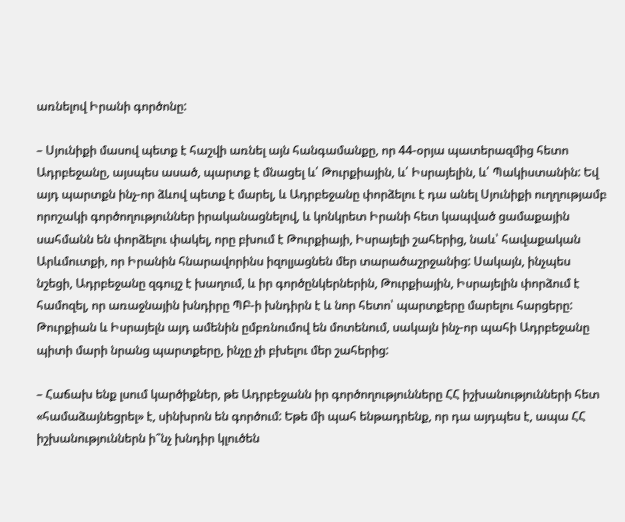առնելով Իրանի գործոնը:

– Սյունիքի մասով պետք է հաշվի առնել այն հանգամանքը, որ 44-օրյա պատերազմից հետո Ադրբեջանը, այսպես ասած, պարտք է մնացել և՛ Թուրքիային, և՛ Իսրայելին, և՛ Պակիստանին: Եվ այդ պարտքն ինչ-որ ձևով պետք է մարել, և Ադրբեջանը փորձելու է դա անել Սյունիքի ուղղությամբ որոշակի գործողություններ իրականացնելով, և կոնկրետ Իրանի հետ կապված ցամաքային սահմանն են փորձելու փակել, որը բխում է Թուրքիայի, Իսրայելի շահերից, նաև՝ հավաքական Արևմուտքի, որ Իրանին հնարավորինս իզոլյացնեն մեր տարածաշրջանից: Սակայն, ինչպես նշեցի, Ադրբեջանը զգույշ է խաղում, և իր գործընկերներին, Թուրքիային, Իսրայելին փորձում է համոզել, որ առաջնային խնդիրը ՊԲ-ի խնդիրն է և նոր հետո՝ պարտքերը մարելու հարցերը: Թուրքիան և Իսրայելն այդ ամենին ըմբռնումով են մոտենում, սակայն ինչ-որ պահի Ադրբեջանը պիտի մարի նրանց պարտքերը, ինչը չի բխելու մեր շահերից:

– Հաճախ ենք լսում կարծիքներ, թե Ադրբեջանն իր գործողությունները ՀՀ իշխանությունների հետ «համաձայնեցրել» է, սինխրոն են գործում: Եթե մի պահ ենթադրենք, որ դա այդպես է, ապա ՀՀ իշխանություններն ի՞նչ խնդիր կլուծեն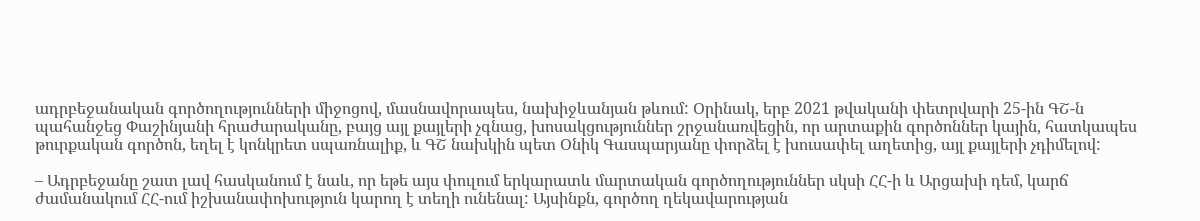ադրբեջանական գործողությունների միջոցով, մասնավորապես, նախիջևանյան թևում: Օրինակ, երբ 2021 թվականի փետրվարի 25-ին ԳՇ-ն պահանջեց Փաշինյանի հրաժարականը, բայց այլ քայլերի չգնաց, խոսակցություններ շրջանառվեցին, որ արտաքին գործոններ կային, հատկապես թուրքական գործոն, եղել է կոնկրետ սպառնալիք, և ԳՇ նախկին պետ Օնիկ Գասպարյանը փորձել է խուսափել աղետից, այլ քայլերի չդիմելով:

– Ադրբեջանը շատ լավ հասկանում է նաև, որ եթե այս փուլում երկարատև մարտական գործողություններ սկսի ՀՀ-ի և Արցախի դեմ, կարճ ժամանակում ՀՀ-ում իշխանափոխություն կարող է տեղի ունենալ: Այսինքն, գործող ղեկավարության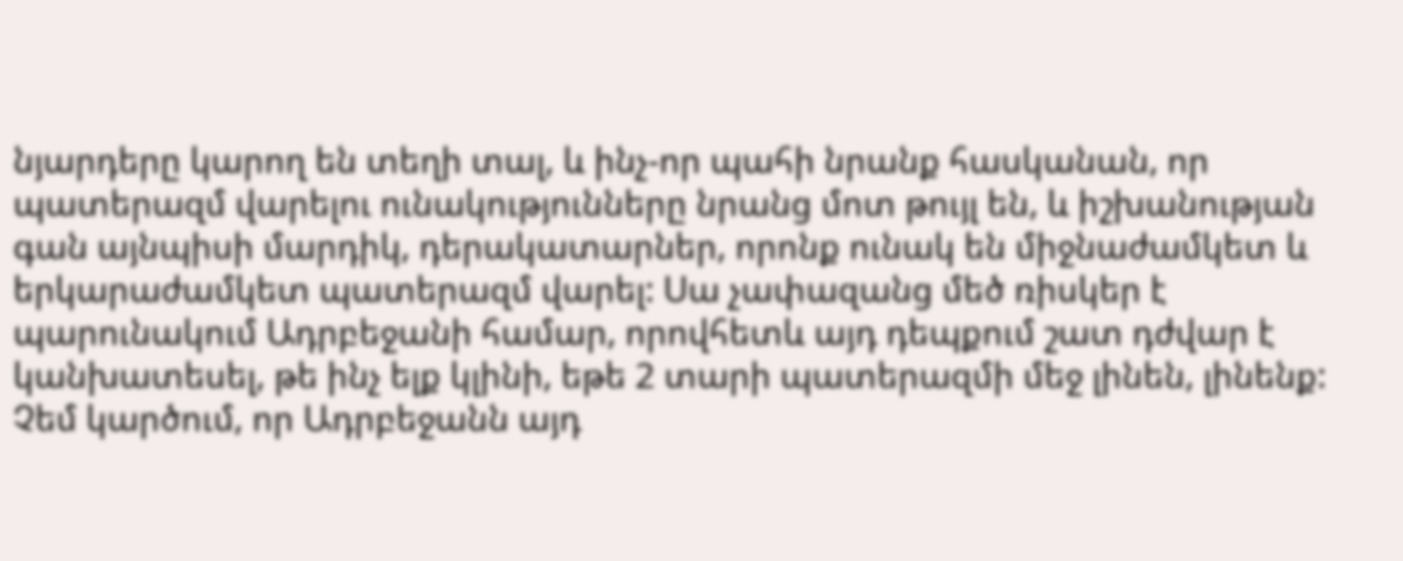նյարդերը կարող են տեղի տալ, և ինչ-որ պահի նրանք հասկանան, որ պատերազմ վարելու ունակությունները նրանց մոտ թույլ են, և իշխանության գան այնպիսի մարդիկ, դերակատարներ, որոնք ունակ են միջնաժամկետ և երկարաժամկետ պատերազմ վարել: Սա չափազանց մեծ ռիսկեր է պարունակում Ադրբեջանի համար, որովհետև այդ դեպքում շատ դժվար է կանխատեսել, թե ինչ ելք կլինի, եթե 2 տարի պատերազմի մեջ լինեն, լինենք: Չեմ կարծում, որ Ադրբեջանն այդ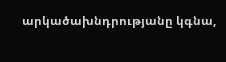արկածախնդրությանը կգնա,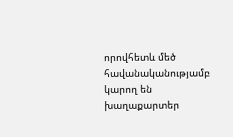որովհետև մեծ հավանականությամբ կարող են խաղաքարտեր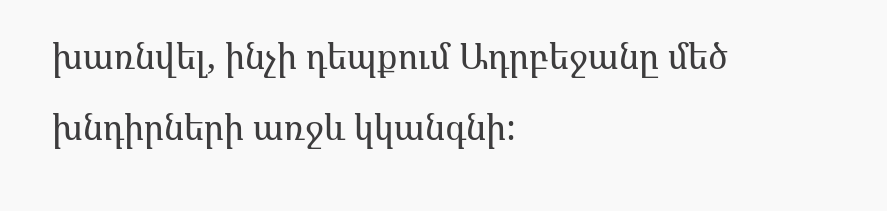խառնվել, ինչի դեպքում Ադրբեջանը մեծ խնդիրների առջև կկանգնի: